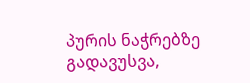პურის ნაჭრებზე გადავუსვა,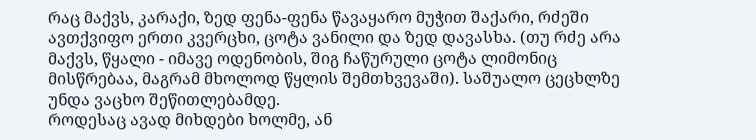რაც მაქვს, კარაქი, ზედ ფენა-ფენა წავაყარო მუჭით შაქარი, რძეში ავთქვიფო ერთი კვერცხი, ცოტა ვანილი და ზედ დავასხა. (თუ რძე არა მაქვს, წყალი - იმავე ოდენობის, შიგ ჩაწურული ცოტა ლიმონიც მისწრებაა, მაგრამ მხოლოდ წყლის შემთხვევაში). საშუალო ცეცხლზე უნდა ვაცხო შეწითლებამდე.
როდესაც ავად მიხდები ხოლმე, ან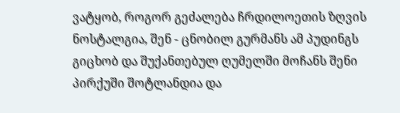ვატყობ, როგორ გეძალება ჩრდილოეთის ზღვის ნოსტალგია, შენ - ცნობილ გურმანს ამ პუდინგს გიცხობ და შუქანთებულ ღუმელში მოჩანს შენი პირქუში შოტლანდია და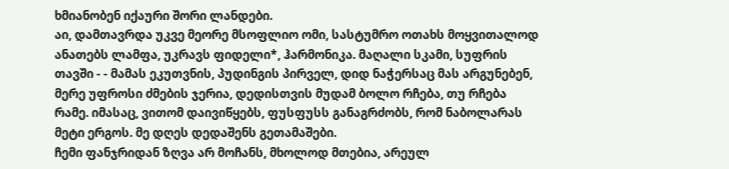ხმიანობენ იქაური შორი ლანდები.
აი, დამთავრდა უკვე მეორე მსოფლიო ომი, სასტუმრო ოთახს მოყვითალოდ ანათებს ლამფა, უკრავს ფიდელი*, ჰარმონიკა. მაღალი სკამი, სუფრის თავში - - მამას ეკუთვნის, პუდინგის პირველ, დიდ ნაჭერსაც მას არგუნებენ, მერე უფროსი ძმების ჯერია, დედისთვის მუდამ ბოლო რჩება, თუ რჩება რამე. იმასაც, ვითომ დაივიწყებს, ფუსფუსს განაგრძობს, რომ ნაბოლარას მეტი ერგოს. მე დღეს დედაშენს გეთამაშები.
ჩემი ფანჯრიდან ზღვა არ მოჩანს, მხოლოდ მთებია, არეულ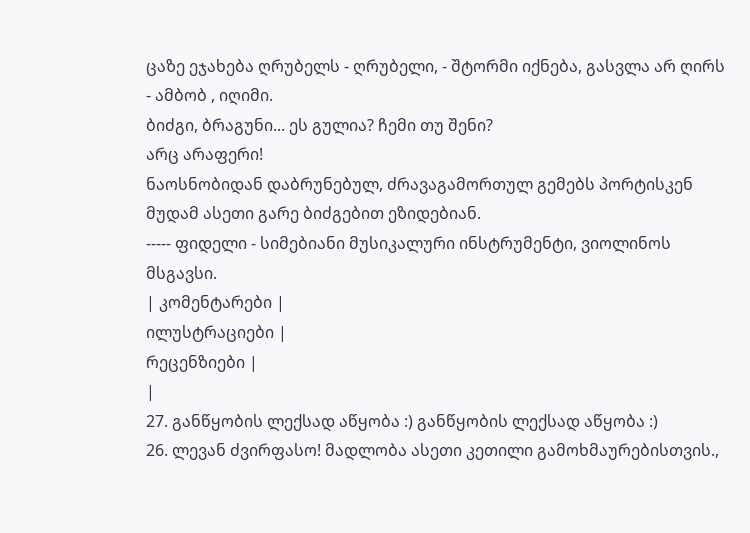ცაზე ეჯახება ღრუბელს - ღრუბელი, - შტორმი იქნება, გასვლა არ ღირს - ამბობ , იღიმი.
ბიძგი, ბრაგუნი... ეს გულია? ჩემი თუ შენი?
არც არაფერი!
ნაოსნობიდან დაბრუნებულ, ძრავაგამორთულ გემებს პორტისკენ მუდამ ასეთი გარე ბიძგებით ეზიდებიან.
----- ფიდელი - სიმებიანი მუსიკალური ინსტრუმენტი, ვიოლინოს მსგავსი.
| კომენტარები |
ილუსტრაციები |
რეცენზიები |
|
27. განწყობის ლექსად აწყობა :) განწყობის ლექსად აწყობა :)
26. ლევან ძვირფასო! მადლობა ასეთი კეთილი გამოხმაურებისთვის.,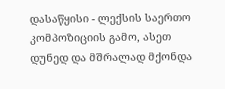დასაწყისი - ლექსის საერთო კომპოზიციის გამო, ასეთ დუნედ და მშრალად მქონდა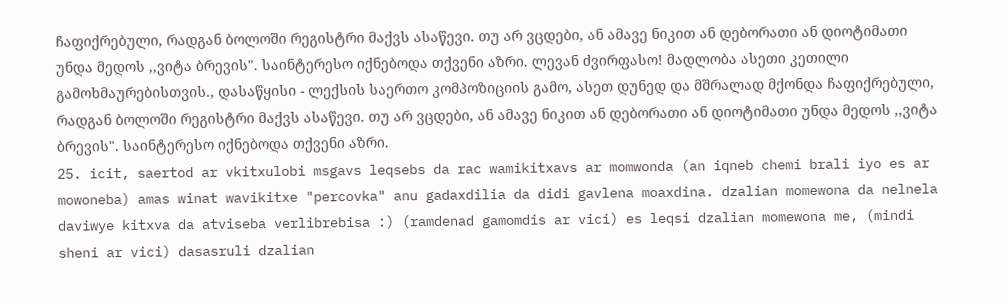ჩაფიქრებული, რადგან ბოლოში რეგისტრი მაქვს ასაწევი. თუ არ ვცდები, ან ამავე ნიკით ან დებორათი ან დიოტიმათი უნდა მედოს ,,ვიტა ბრევის". საინტერესო იქნებოდა თქვენი აზრი. ლევან ძვირფასო! მადლობა ასეთი კეთილი გამოხმაურებისთვის., დასაწყისი - ლექსის საერთო კომპოზიციის გამო, ასეთ დუნედ და მშრალად მქონდა ჩაფიქრებული, რადგან ბოლოში რეგისტრი მაქვს ასაწევი. თუ არ ვცდები, ან ამავე ნიკით ან დებორათი ან დიოტიმათი უნდა მედოს ,,ვიტა ბრევის". საინტერესო იქნებოდა თქვენი აზრი.
25. icit, saertod ar vkitxulobi msgavs leqsebs da rac wamikitxavs ar momwonda (an iqneb chemi brali iyo es ar mowoneba) amas winat wavikitxe "percovka" anu gadaxdilia da didi gavlena moaxdina. dzalian momewona da nelnela daviwye kitxva da atviseba verlibrebisa :) (ramdenad gamomdis ar vici) es leqsi dzalian momewona me, (mindi sheni ar vici) dasasruli dzalian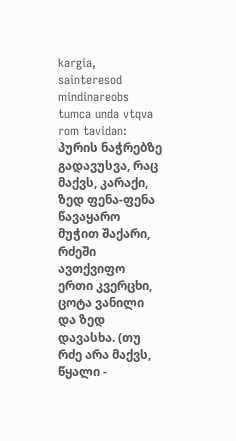kargia, sainteresod mindinareobs tumca unda vtqva rom tavidan:
პურის ნაჭრებზე გადავუსვა, რაც მაქვს, კარაქი, ზედ ფენა-ფენა წავაყარო მუჭით შაქარი, რძეში ავთქვიფო ერთი კვერცხი, ცოტა ვანილი და ზედ დავასხა. (თუ რძე არა მაქვს, წყალი -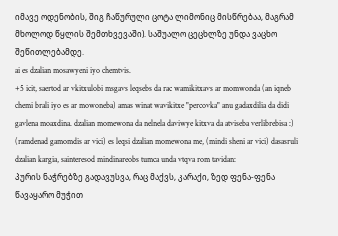იმავე ოდენობის, შიგ ჩაწურული ცოტა ლიმონიც მისწრებაა, მაგრამ მხოლოდ წყლის შემთხვევაში). საშუალო ცეცხლზე უნდა ვაცხო შეწითლებამდე.
ai es dzalian mosawyeni iyo chemtvis.
+5 icit, saertod ar vkitxulobi msgavs leqsebs da rac wamikitxavs ar momwonda (an iqneb chemi brali iyo es ar mowoneba) amas winat wavikitxe "percovka" anu gadaxdilia da didi gavlena moaxdina. dzalian momewona da nelnela daviwye kitxva da atviseba verlibrebisa :) (ramdenad gamomdis ar vici) es leqsi dzalian momewona me, (mindi sheni ar vici) dasasruli dzalian kargia, sainteresod mindinareobs tumca unda vtqva rom tavidan:
პურის ნაჭრებზე გადავუსვა, რაც მაქვს, კარაქი, ზედ ფენა-ფენა წავაყარო მუჭით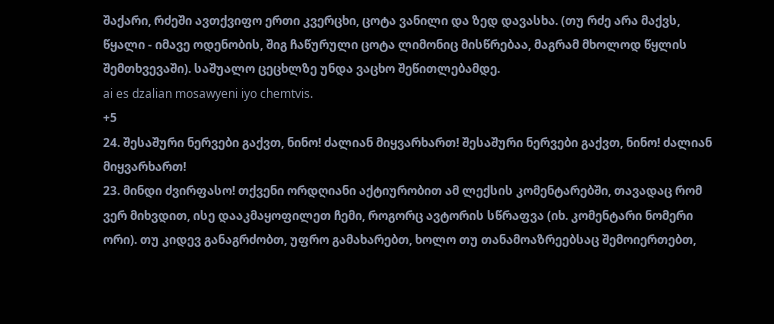შაქარი, რძეში ავთქვიფო ერთი კვერცხი, ცოტა ვანილი და ზედ დავასხა. (თუ რძე არა მაქვს, წყალი - იმავე ოდენობის, შიგ ჩაწურული ცოტა ლიმონიც მისწრებაა, მაგრამ მხოლოდ წყლის შემთხვევაში). საშუალო ცეცხლზე უნდა ვაცხო შეწითლებამდე.
ai es dzalian mosawyeni iyo chemtvis.
+5
24. შესაშური ნერვები გაქვთ, ნინო! ძალიან მიყვარხართ! შესაშური ნერვები გაქვთ, ნინო! ძალიან მიყვარხართ!
23. მინდი ძვირფასო! თქვენი ორდღიანი აქტიურობით ამ ლექსის კომენტარებში, თავადაც რომ ვერ მიხვდით, ისე დააკმაყოფილეთ ჩემი, როგორც ავტორის სწრაფვა (იხ. კომენტარი ნომერი ორი). თუ კიდევ განაგრძობთ, უფრო გამახარებთ, ხოლო თუ თანამოაზრეებსაც შემოიერთებთ,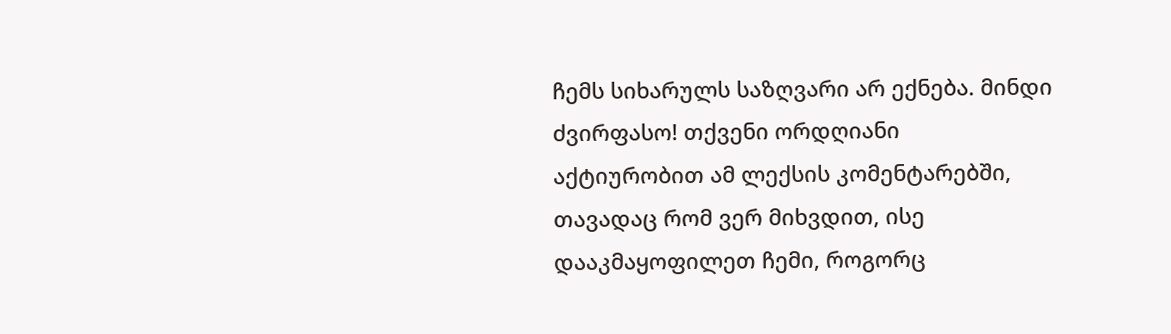ჩემს სიხარულს საზღვარი არ ექნება. მინდი ძვირფასო! თქვენი ორდღიანი აქტიურობით ამ ლექსის კომენტარებში, თავადაც რომ ვერ მიხვდით, ისე დააკმაყოფილეთ ჩემი, როგორც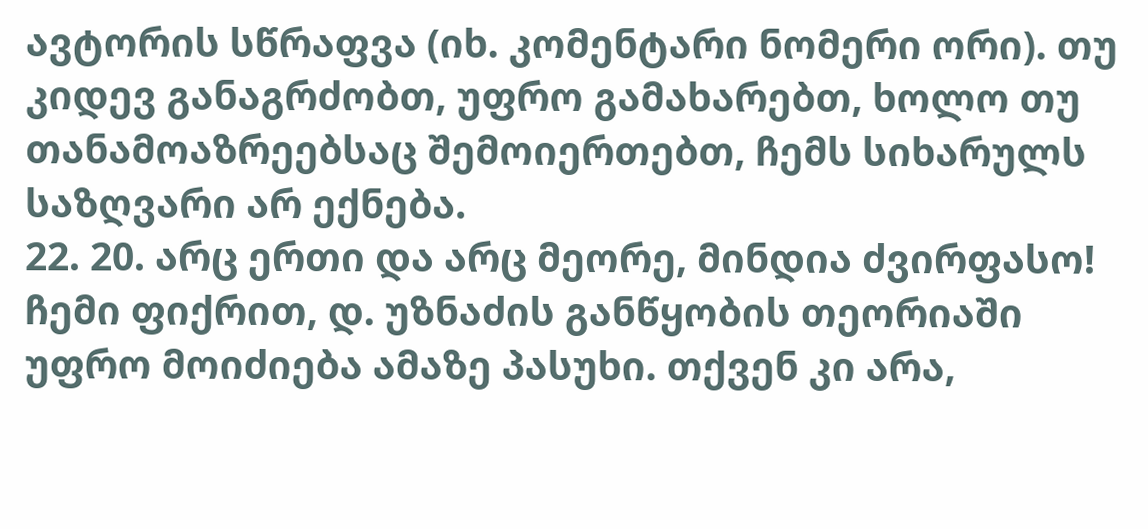ავტორის სწრაფვა (იხ. კომენტარი ნომერი ორი). თუ კიდევ განაგრძობთ, უფრო გამახარებთ, ხოლო თუ თანამოაზრეებსაც შემოიერთებთ, ჩემს სიხარულს საზღვარი არ ექნება.
22. 20. არც ერთი და არც მეორე, მინდია ძვირფასო! ჩემი ფიქრით, დ. უზნაძის განწყობის თეორიაში უფრო მოიძიება ამაზე პასუხი. თქვენ კი არა,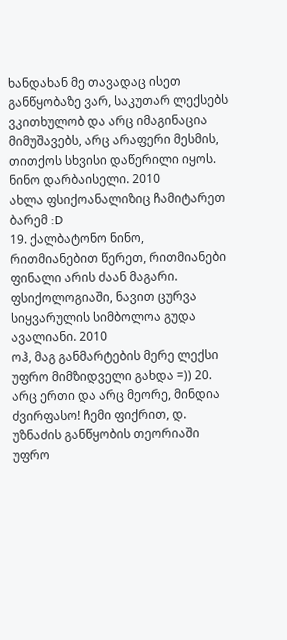ხანდახან მე თავადაც ისეთ განწყობაზე ვარ, საკუთარ ლექსებს ვკითხულობ და არც იმაგინაცია მიმუშავებს, არც არაფერი მესმის, თითქოს სხვისი დაწერილი იყოს. ნინო დარბაისელი. 2010
ახლა ფსიქოანალიზიც ჩამიტარეთ ბარემ :D
19. ქალბატონო ნინო, რითმიანებით წერეთ, რითმიანები
ფინალი არის ძაან მაგარი.
ფსიქოლოგიაში, ნავით ცურვა სიყვარულის სიმბოლოა გუდა ავალიანი. 2010
ოჰ, მაგ განმარტების მერე ლექსი უფრო მიმზიდველი გახდა =)) 20. არც ერთი და არც მეორე, მინდია ძვირფასო! ჩემი ფიქრით, დ. უზნაძის განწყობის თეორიაში უფრო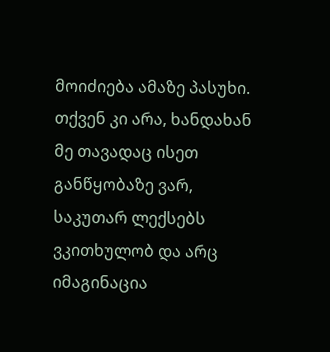მოიძიება ამაზე პასუხი. თქვენ კი არა, ხანდახან მე თავადაც ისეთ განწყობაზე ვარ, საკუთარ ლექსებს ვკითხულობ და არც იმაგინაცია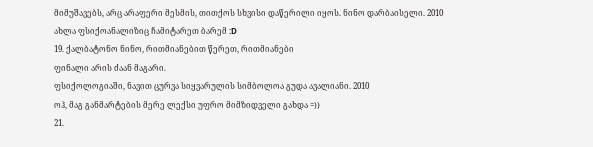მიმუშავებს, არც არაფერი მესმის, თითქოს სხვისი დაწერილი იყოს. ნინო დარბაისელი. 2010
ახლა ფსიქოანალიზიც ჩამიტარეთ ბარემ :D
19. ქალბატონო ნინო, რითმიანებით წერეთ, რითმიანები
ფინალი არის ძაან მაგარი.
ფსიქოლოგიაში, ნავით ცურვა სიყვარულის სიმბოლოა გუდა ავალიანი. 2010
ოჰ, მაგ განმარტების მერე ლექსი უფრო მიმზიდველი გახდა =))
21.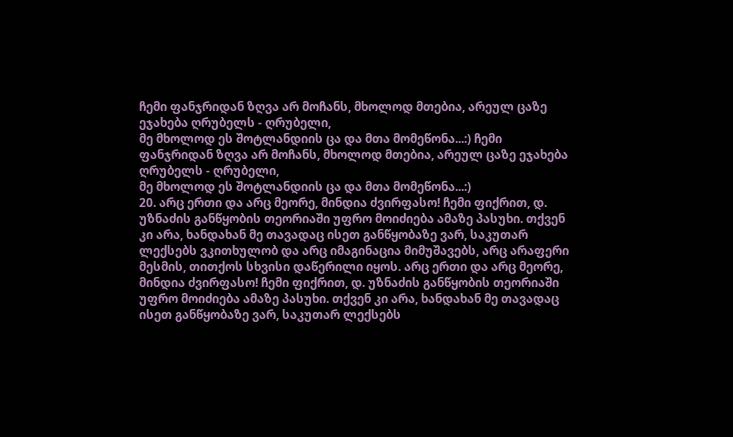ჩემი ფანჯრიდან ზღვა არ მოჩანს, მხოლოდ მთებია, არეულ ცაზე ეჯახება ღრუბელს - ღრუბელი,
მე მხოლოდ ეს შოტლანდიის ცა და მთა მომეწონა...:) ჩემი ფანჯრიდან ზღვა არ მოჩანს, მხოლოდ მთებია, არეულ ცაზე ეჯახება ღრუბელს - ღრუბელი,
მე მხოლოდ ეს შოტლანდიის ცა და მთა მომეწონა...:)
20. არც ერთი და არც მეორე, მინდია ძვირფასო! ჩემი ფიქრით, დ. უზნაძის განწყობის თეორიაში უფრო მოიძიება ამაზე პასუხი. თქვენ კი არა, ხანდახან მე თავადაც ისეთ განწყობაზე ვარ, საკუთარ ლექსებს ვკითხულობ და არც იმაგინაცია მიმუშავებს, არც არაფერი მესმის, თითქოს სხვისი დაწერილი იყოს. არც ერთი და არც მეორე, მინდია ძვირფასო! ჩემი ფიქრით, დ. უზნაძის განწყობის თეორიაში უფრო მოიძიება ამაზე პასუხი. თქვენ კი არა, ხანდახან მე თავადაც ისეთ განწყობაზე ვარ, საკუთარ ლექსებს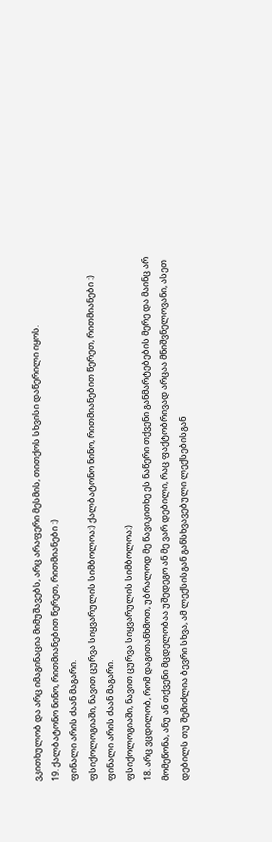ვკითხულობ და არც იმაგინაცია მიმუშავებს, არც არაფერი მესმის, თითქოს სხვისი დაწერილი იყოს.
19. ქალბატონო ნინო, რითმიანებით წერეთ, რითმიანები :)
ფინალი არის ძაან მაგარი.
ფსიქოლოგიაში, ნავით ცურვა სიყვარულის სიმბოლოა:) ქალბატონო ნინო, რითმიანებით წერეთ, რითმიანები :)
ფინალი არის ძაან მაგარი.
ფსიქოლოგიაში, ნავით ცურვა სიყვარულის სიმბოლოა:)
18. არც ვცდილობ, რომ დაგითანხმოთ, უბრალოდ მე წავიკითხე ეს ნაწერი თქვენი განმარტებების მერე და მაინც არ მომეწონა, ანუ ან თქვენი მცდელობაა უშედეგო ან მე ვარ დებილი, რაც ფაქტობრივად არცაა მნიშვნელოვანი, ასეთ დებილს თუ შემიძლია ბევრი სხვა, ამ ლექსისგან განსხვავებული ლექსებისგან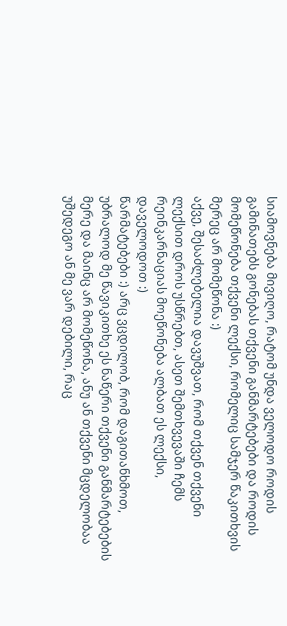სიამოვნება მივიღო, რატომ უნდა ველოდო როდის გამინათებს გონებას თქვენი განმარტებები და როდის მომეწონება თქვენი ლექსი, რომელიც სამჯერ წაკითხვის მერეც არ მომეწონა :)
აქვე, შესაძლებელია დავუშვათ, რომ თქვენ თქვენი ლექსით დროს უსწრებთ, ასეთ შემთხვევაში ჩემს რეინკარნაციას მოეწონება ალბათ ეს ლექსი, დაველოდოთ :)
წარმატებები :) არც ვცდილობ, რომ დაგითანხმოთ, უბრალოდ მე წავიკითხე ეს ნაწერი თქვენი განმარტებების მერე და მაინც არ მომეწონა, ანუ ან თქვენი მცდელობაა უშედეგო ან მე ვარ დებილი, რაც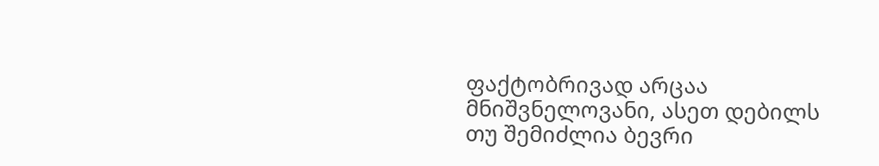ფაქტობრივად არცაა მნიშვნელოვანი, ასეთ დებილს თუ შემიძლია ბევრი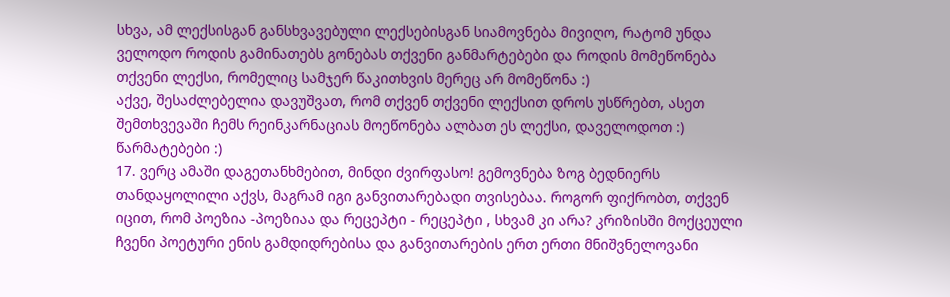სხვა, ამ ლექსისგან განსხვავებული ლექსებისგან სიამოვნება მივიღო, რატომ უნდა ველოდო როდის გამინათებს გონებას თქვენი განმარტებები და როდის მომეწონება თქვენი ლექსი, რომელიც სამჯერ წაკითხვის მერეც არ მომეწონა :)
აქვე, შესაძლებელია დავუშვათ, რომ თქვენ თქვენი ლექსით დროს უსწრებთ, ასეთ შემთხვევაში ჩემს რეინკარნაციას მოეწონება ალბათ ეს ლექსი, დაველოდოთ :)
წარმატებები :)
17. ვერც ამაში დაგეთანხმებით, მინდი ძვირფასო! გემოვნება ზოგ ბედნიერს თანდაყოლილი აქვს, მაგრამ იგი განვითარებადი თვისებაა. როგორ ფიქრობთ, თქვენ იცით, რომ პოეზია -პოეზიაა და რეცეპტი - რეცეპტი , სხვამ კი არა? კრიზისში მოქცეული ჩვენი პოეტური ენის გამდიდრებისა და განვითარების ერთ ერთი მნიშვნელოვანი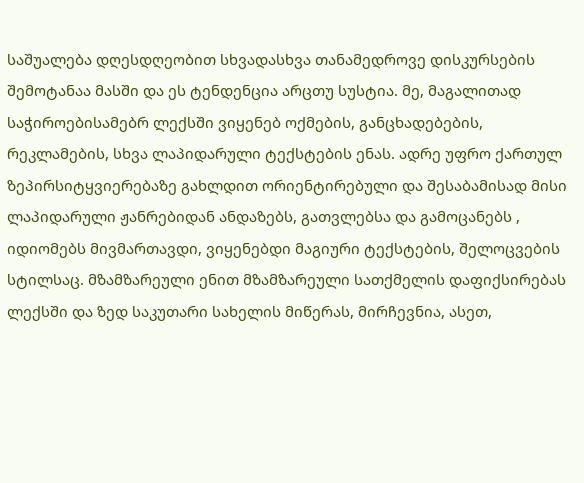საშუალება დღესდღეობით სხვადასხვა თანამედროვე დისკურსების შემოტანაა მასში და ეს ტენდენცია არცთუ სუსტია. მე, მაგალითად საჭიროებისამებრ ლექსში ვიყენებ ოქმების, განცხადებების, რეკლამების, სხვა ლაპიდარული ტექსტების ენას. ადრე უფრო ქართულ ზეპირსიტყვიერებაზე გახლდით ორიენტირებული და შესაბამისად მისი ლაპიდარული ჟანრებიდან ანდაზებს, გათვლებსა და გამოცანებს , იდიომებს მივმართავდი, ვიყენებდი მაგიური ტექსტების, შელოცვების სტილსაც. მზამზარეული ენით მზამზარეული სათქმელის დაფიქსირებას ლექსში და ზედ საკუთარი სახელის მიწერას, მირჩევნია, ასეთ,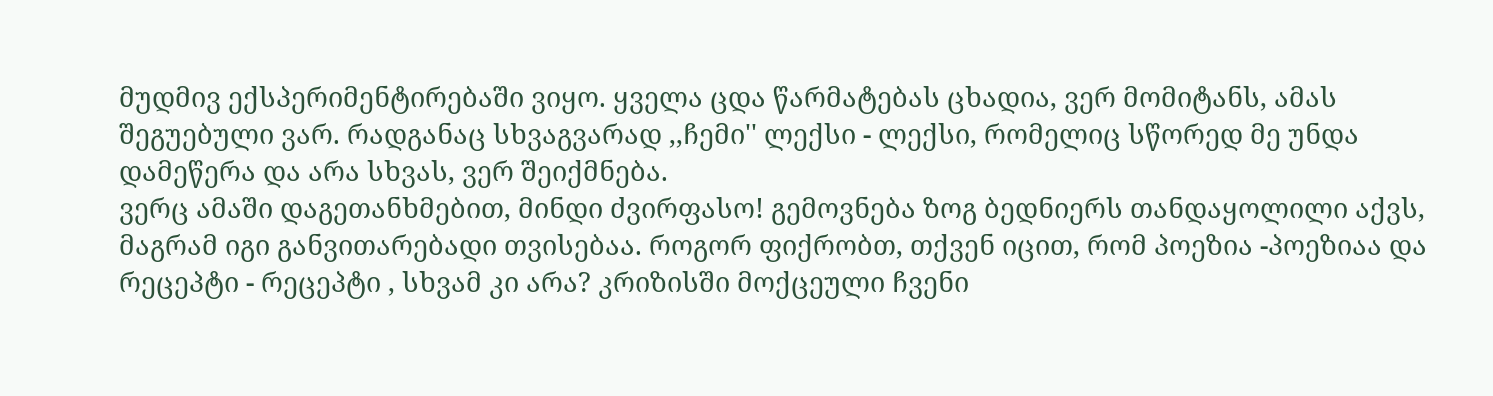მუდმივ ექსპერიმენტირებაში ვიყო. ყველა ცდა წარმატებას ცხადია, ვერ მომიტანს, ამას შეგუებული ვარ. რადგანაც სხვაგვარად ,,ჩემი'' ლექსი - ლექსი, რომელიც სწორედ მე უნდა დამეწერა და არა სხვას, ვერ შეიქმნება.
ვერც ამაში დაგეთანხმებით, მინდი ძვირფასო! გემოვნება ზოგ ბედნიერს თანდაყოლილი აქვს, მაგრამ იგი განვითარებადი თვისებაა. როგორ ფიქრობთ, თქვენ იცით, რომ პოეზია -პოეზიაა და რეცეპტი - რეცეპტი , სხვამ კი არა? კრიზისში მოქცეული ჩვენი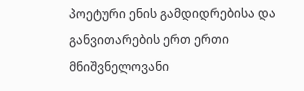პოეტური ენის გამდიდრებისა და განვითარების ერთ ერთი მნიშვნელოვანი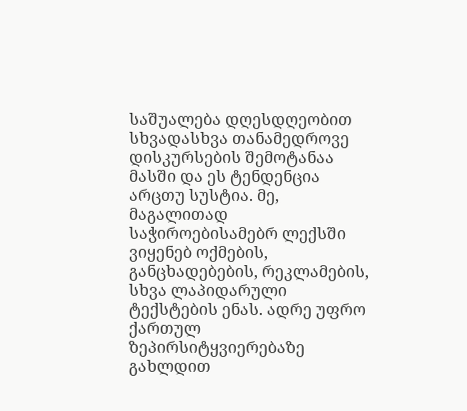საშუალება დღესდღეობით სხვადასხვა თანამედროვე დისკურსების შემოტანაა მასში და ეს ტენდენცია არცთუ სუსტია. მე, მაგალითად საჭიროებისამებრ ლექსში ვიყენებ ოქმების, განცხადებების, რეკლამების, სხვა ლაპიდარული ტექსტების ენას. ადრე უფრო ქართულ ზეპირსიტყვიერებაზე გახლდით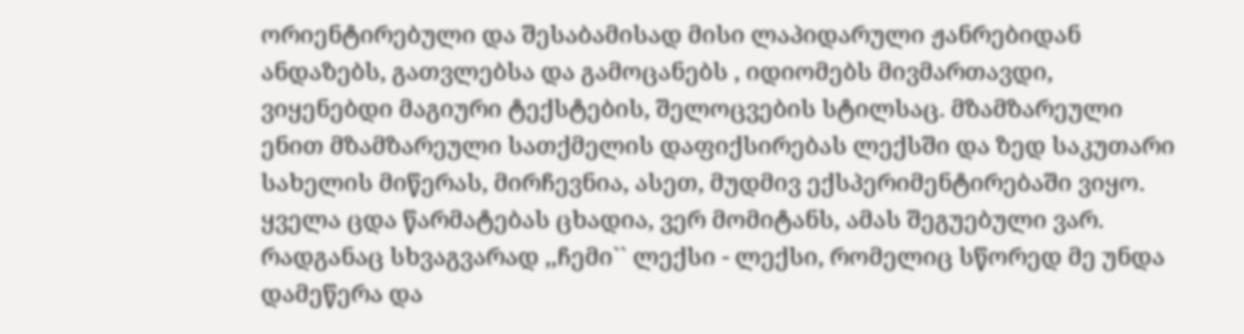ორიენტირებული და შესაბამისად მისი ლაპიდარული ჟანრებიდან ანდაზებს, გათვლებსა და გამოცანებს , იდიომებს მივმართავდი, ვიყენებდი მაგიური ტექსტების, შელოცვების სტილსაც. მზამზარეული ენით მზამზარეული სათქმელის დაფიქსირებას ლექსში და ზედ საკუთარი სახელის მიწერას, მირჩევნია, ასეთ, მუდმივ ექსპერიმენტირებაში ვიყო. ყველა ცდა წარმატებას ცხადია, ვერ მომიტანს, ამას შეგუებული ვარ. რადგანაც სხვაგვარად ,,ჩემი`` ლექსი - ლექსი, რომელიც სწორედ მე უნდა დამეწერა და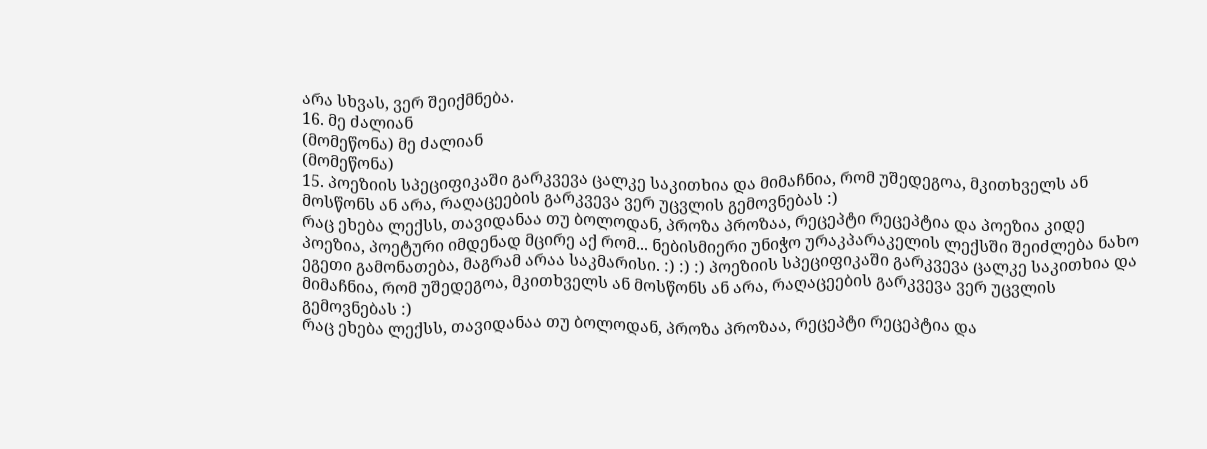არა სხვას, ვერ შეიქმნება.
16. მე ძალიან
(მომეწონა) მე ძალიან
(მომეწონა)
15. პოეზიის სპეციფიკაში გარკვევა ცალკე საკითხია და მიმაჩნია, რომ უშედეგოა, მკითხველს ან მოსწონს ან არა, რაღაცეების გარკვევა ვერ უცვლის გემოვნებას :)
რაც ეხება ლექსს, თავიდანაა თუ ბოლოდან, პროზა პროზაა, რეცეპტი რეცეპტია და პოეზია კიდე პოეზია, პოეტური იმდენად მცირე აქ რომ... ნებისმიერი უნიჭო ურაკპარაკელის ლექსში შეიძლება ნახო ეგეთი გამონათება, მაგრამ არაა საკმარისი. :) :) :) პოეზიის სპეციფიკაში გარკვევა ცალკე საკითხია და მიმაჩნია, რომ უშედეგოა, მკითხველს ან მოსწონს ან არა, რაღაცეების გარკვევა ვერ უცვლის გემოვნებას :)
რაც ეხება ლექსს, თავიდანაა თუ ბოლოდან, პროზა პროზაა, რეცეპტი რეცეპტია და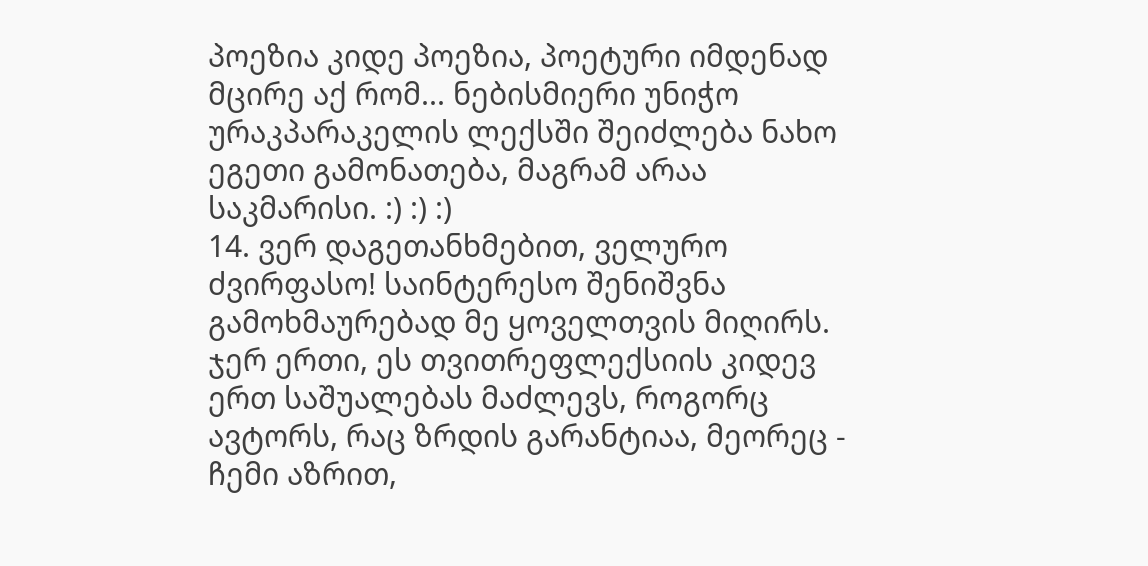პოეზია კიდე პოეზია, პოეტური იმდენად მცირე აქ რომ... ნებისმიერი უნიჭო ურაკპარაკელის ლექსში შეიძლება ნახო ეგეთი გამონათება, მაგრამ არაა საკმარისი. :) :) :)
14. ვერ დაგეთანხმებით, ველურო ძვირფასო! საინტერესო შენიშვნა გამოხმაურებად მე ყოველთვის მიღირს. ჯერ ერთი, ეს თვითრეფლექსიის კიდევ ერთ საშუალებას მაძლევს, როგორც ავტორს, რაც ზრდის გარანტიაა, მეორეც - ჩემი აზრით,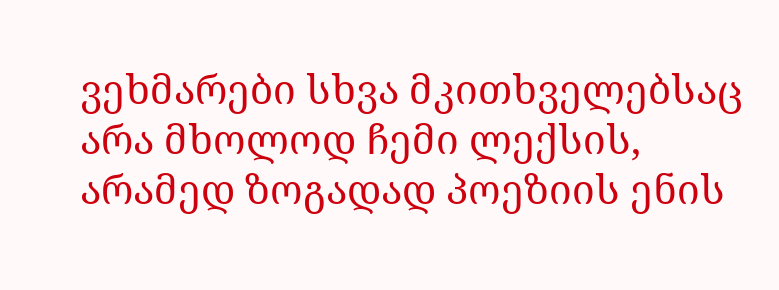ვეხმარები სხვა მკითხველებსაც არა მხოლოდ ჩემი ლექსის, არამედ ზოგადად პოეზიის ენის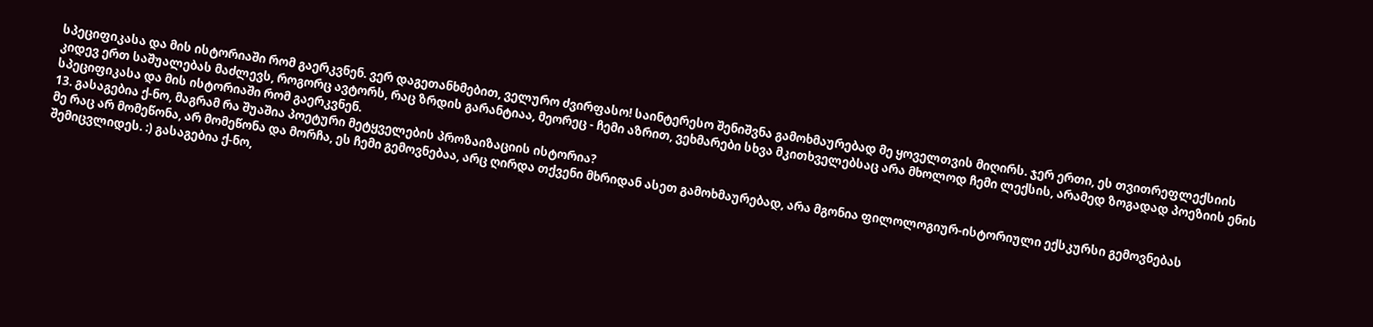სპეციფიკასა და მის ისტორიაში რომ გაერკვნენ. ვერ დაგეთანხმებით, ველურო ძვირფასო! საინტერესო შენიშვნა გამოხმაურებად მე ყოველთვის მიღირს. ჯერ ერთი, ეს თვითრეფლექსიის კიდევ ერთ საშუალებას მაძლევს, როგორც ავტორს, რაც ზრდის გარანტიაა, მეორეც - ჩემი აზრით, ვეხმარები სხვა მკითხველებსაც არა მხოლოდ ჩემი ლექსის, არამედ ზოგადად პოეზიის ენის სპეციფიკასა და მის ისტორიაში რომ გაერკვნენ.
13. გასაგებია ქ-ნო, მაგრამ რა შუაშია პოეტური მეტყველების პროზაიზაციის ისტორია?
მე რაც არ მომეწონა, არ მომეწონა და მორჩა, ეს ჩემი გემოვნებაა, არც ღირდა თქვენი მხრიდან ასეთ გამოხმაურებად, არა მგონია ფილოლოგიურ-ისტორიული ექსკურსი გემოვნებას შემიცვლიდეს. :) გასაგებია ქ-ნო,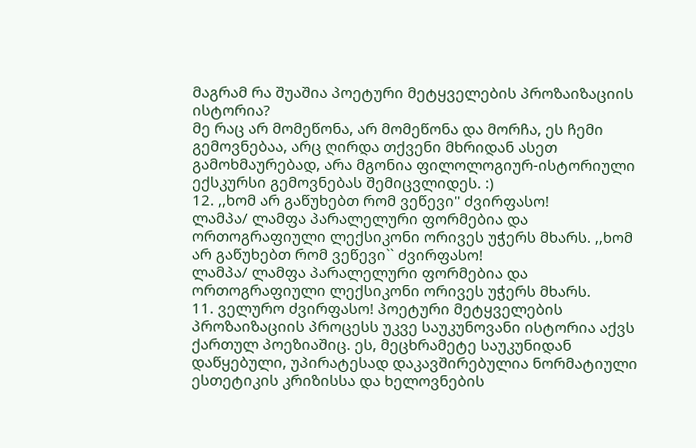მაგრამ რა შუაშია პოეტური მეტყველების პროზაიზაციის ისტორია?
მე რაც არ მომეწონა, არ მომეწონა და მორჩა, ეს ჩემი გემოვნებაა, არც ღირდა თქვენი მხრიდან ასეთ გამოხმაურებად, არა მგონია ფილოლოგიურ-ისტორიული ექსკურსი გემოვნებას შემიცვლიდეს. :)
12. ,,ხომ არ გაწუხებთ რომ ვეწევი'' ძვირფასო!
ლამპა/ ლამფა პარალელური ფორმებია და ორთოგრაფიული ლექსიკონი ორივეს უჭერს მხარს. ,,ხომ არ გაწუხებთ რომ ვეწევი`` ძვირფასო!
ლამპა/ ლამფა პარალელური ფორმებია და ორთოგრაფიული ლექსიკონი ორივეს უჭერს მხარს.
11. ველურო ძვირფასო! პოეტური მეტყველების პროზაიზაციის პროცესს უკვე საუკუნოვანი ისტორია აქვს ქართულ პოეზიაშიც. ეს, მეცხრამეტე საუკუნიდან დაწყებული, უპირატესად დაკავშირებულია ნორმატიული ესთეტიკის კრიზისსა და ხელოვნების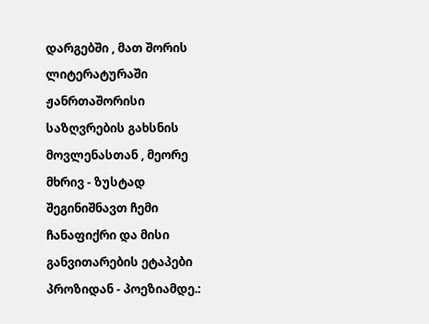დარგებში , მათ შორის ლიტერატურაში ჟანრთაშორისი საზღვრების გახსნის მოვლენასთან , მეორე მხრივ - ზუსტად შეგინიშნავთ ჩემი ჩანაფიქრი და მისი განვითარების ეტაპები პროზიდან - პოეზიამდე.: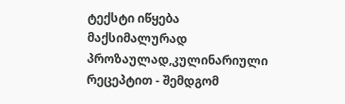ტექსტი იწყება მაქსიმალურად პროზაულად,კულინარიული რეცეპტით - შემდგომ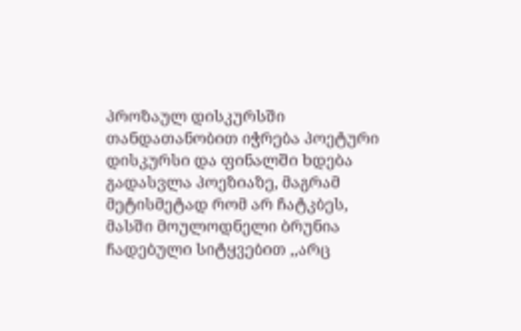პროზაულ დისკურსში თანდათანობით იჭრება პოეტური დისკურსი და ფინალში ხდება გადასვლა პოეზიაზე, მაგრამ მეტისმეტად რომ არ ჩატკბეს, მასში მოულოდნელი ბრუნია ჩადებული სიტყვებით ,,არც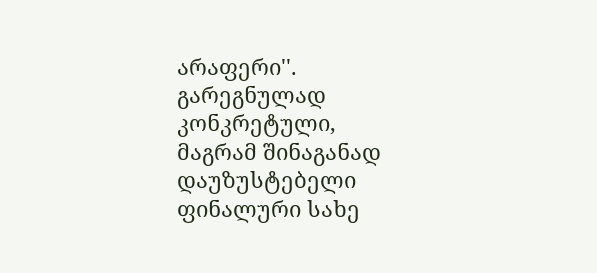არაფერი''. გარეგნულად კონკრეტული, მაგრამ შინაგანად დაუზუსტებელი ფინალური სახე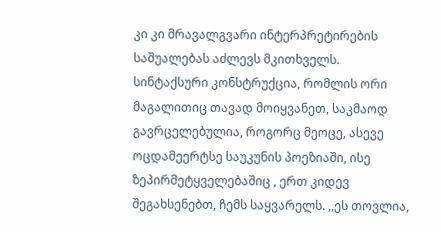კი კი მრავალგვარი ინტერპრეტირების საშუალებას აძლევს მკითხველს. სინტაქსური კონსტრუქცია, რომლის ორი მაგალითიც თავად მოიყვანეთ, საკმაოდ გავრცელებულია, როგორც მეოცე, ასევე ოცდამეერტსე საუკუნის პოეზიაში, ისე ზეპირმეტყველებაშიც , ერთ კიდევ შეგახსენებთ, ჩემს საყვარელს. ,,ეს თოვლია,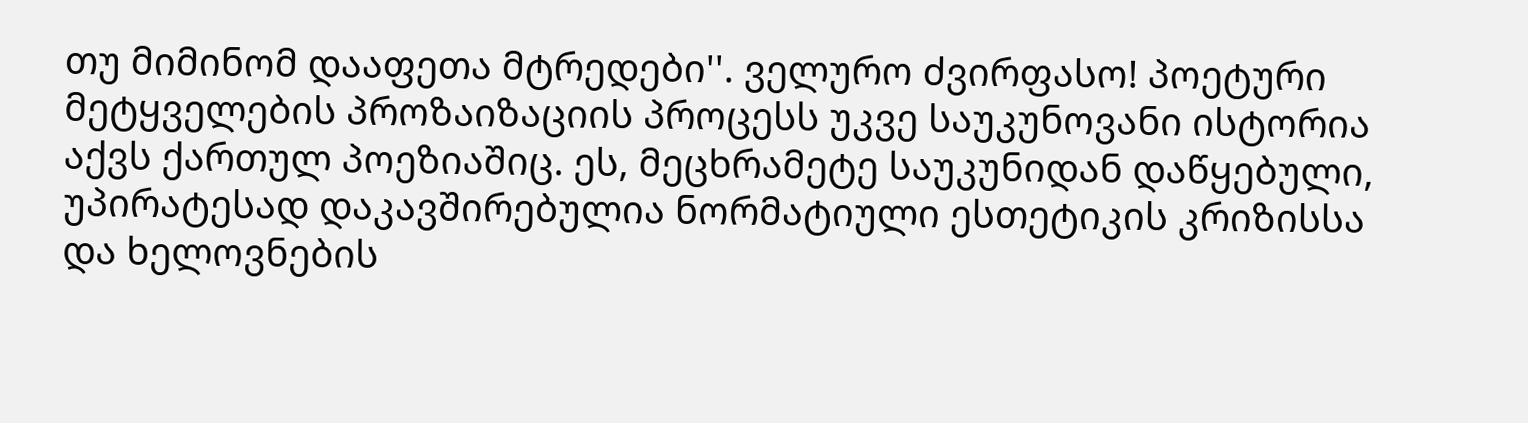თუ მიმინომ დააფეთა მტრედები''. ველურო ძვირფასო! პოეტური მეტყველების პროზაიზაციის პროცესს უკვე საუკუნოვანი ისტორია აქვს ქართულ პოეზიაშიც. ეს, მეცხრამეტე საუკუნიდან დაწყებული, უპირატესად დაკავშირებულია ნორმატიული ესთეტიკის კრიზისსა და ხელოვნების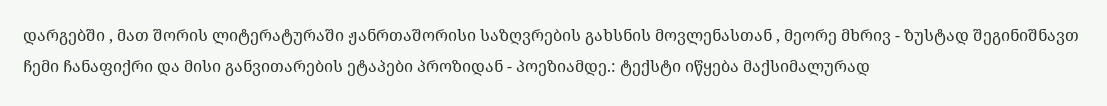დარგებში , მათ შორის ლიტერატურაში ჟანრთაშორისი საზღვრების გახსნის მოვლენასთან , მეორე მხრივ - ზუსტად შეგინიშნავთ ჩემი ჩანაფიქრი და მისი განვითარების ეტაპები პროზიდან - პოეზიამდე.: ტექსტი იწყება მაქსიმალურად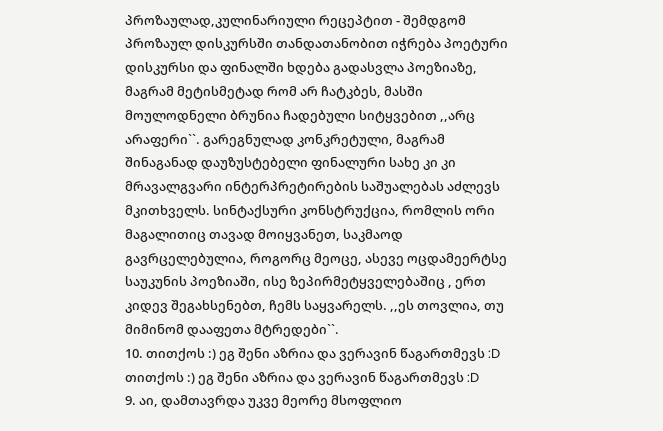პროზაულად,კულინარიული რეცეპტით - შემდგომ პროზაულ დისკურსში თანდათანობით იჭრება პოეტური დისკურსი და ფინალში ხდება გადასვლა პოეზიაზე, მაგრამ მეტისმეტად რომ არ ჩატკბეს, მასში მოულოდნელი ბრუნია ჩადებული სიტყვებით ,,არც არაფერი``. გარეგნულად კონკრეტული, მაგრამ შინაგანად დაუზუსტებელი ფინალური სახე კი კი მრავალგვარი ინტერპრეტირების საშუალებას აძლევს მკითხველს. სინტაქსური კონსტრუქცია, რომლის ორი მაგალითიც თავად მოიყვანეთ, საკმაოდ გავრცელებულია, როგორც მეოცე, ასევე ოცდამეერტსე საუკუნის პოეზიაში, ისე ზეპირმეტყველებაშიც , ერთ კიდევ შეგახსენებთ, ჩემს საყვარელს. ,,ეს თოვლია, თუ მიმინომ დააფეთა მტრედები``.
10. თითქოს :) ეგ შენი აზრია და ვერავინ წაგართმევს :D თითქოს :) ეგ შენი აზრია და ვერავინ წაგართმევს :D
9. აი, დამთავრდა უკვე მეორე მსოფლიო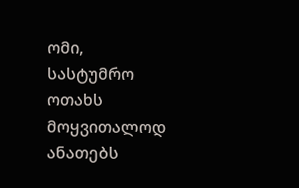ომი, სასტუმრო ოთახს მოყვითალოდ ანათებს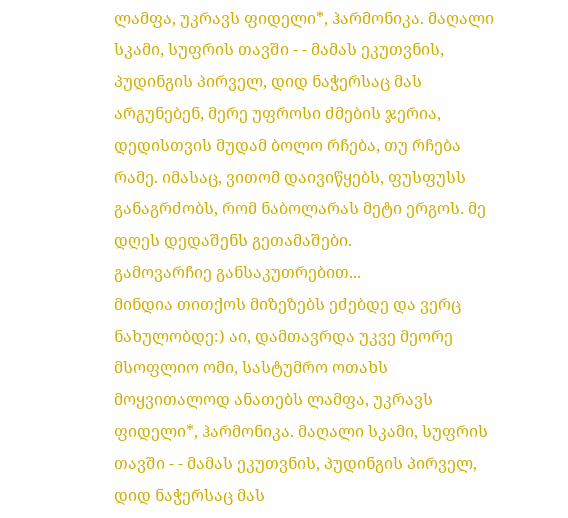ლამფა, უკრავს ფიდელი*, ჰარმონიკა. მაღალი სკამი, სუფრის თავში - - მამას ეკუთვნის, პუდინგის პირველ, დიდ ნაჭერსაც მას არგუნებენ, მერე უფროსი ძმების ჯერია, დედისთვის მუდამ ბოლო რჩება, თუ რჩება რამე. იმასაც, ვითომ დაივიწყებს, ფუსფუსს განაგრძობს, რომ ნაბოლარას მეტი ერგოს. მე დღეს დედაშენს გეთამაშები.
გამოვარჩიე განსაკუთრებით...
მინდია თითქოს მიზეზებს ეძებდე და ვერც ნახულობდე:) აი, დამთავრდა უკვე მეორე მსოფლიო ომი, სასტუმრო ოთახს მოყვითალოდ ანათებს ლამფა, უკრავს ფიდელი*, ჰარმონიკა. მაღალი სკამი, სუფრის თავში - - მამას ეკუთვნის, პუდინგის პირველ, დიდ ნაჭერსაც მას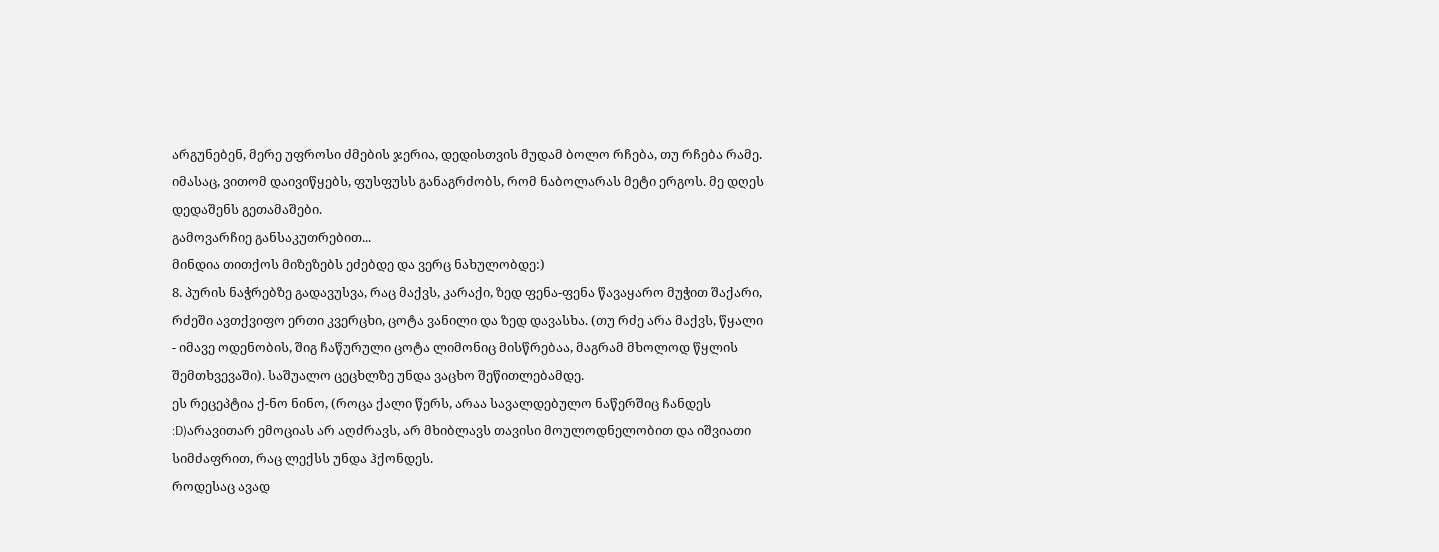არგუნებენ, მერე უფროსი ძმების ჯერია, დედისთვის მუდამ ბოლო რჩება, თუ რჩება რამე. იმასაც, ვითომ დაივიწყებს, ფუსფუსს განაგრძობს, რომ ნაბოლარას მეტი ერგოს. მე დღეს დედაშენს გეთამაშები.
გამოვარჩიე განსაკუთრებით...
მინდია თითქოს მიზეზებს ეძებდე და ვერც ნახულობდე:)
8. პურის ნაჭრებზე გადავუსვა, რაც მაქვს, კარაქი, ზედ ფენა-ფენა წავაყარო მუჭით შაქარი, რძეში ავთქვიფო ერთი კვერცხი, ცოტა ვანილი და ზედ დავასხა. (თუ რძე არა მაქვს, წყალი - იმავე ოდენობის, შიგ ჩაწურული ცოტა ლიმონიც მისწრებაა, მაგრამ მხოლოდ წყლის შემთხვევაში). საშუალო ცეცხლზე უნდა ვაცხო შეწითლებამდე.
ეს რეცეპტია ქ-ნო ნინო, (როცა ქალი წერს, არაა სავალდებულო ნაწერშიც ჩანდეს :D)არავითარ ემოციას არ აღძრავს, არ მხიბლავს თავისი მოულოდნელობით და იშვიათი სიმძაფრით, რაც ლექსს უნდა ჰქონდეს.
როდესაც ავად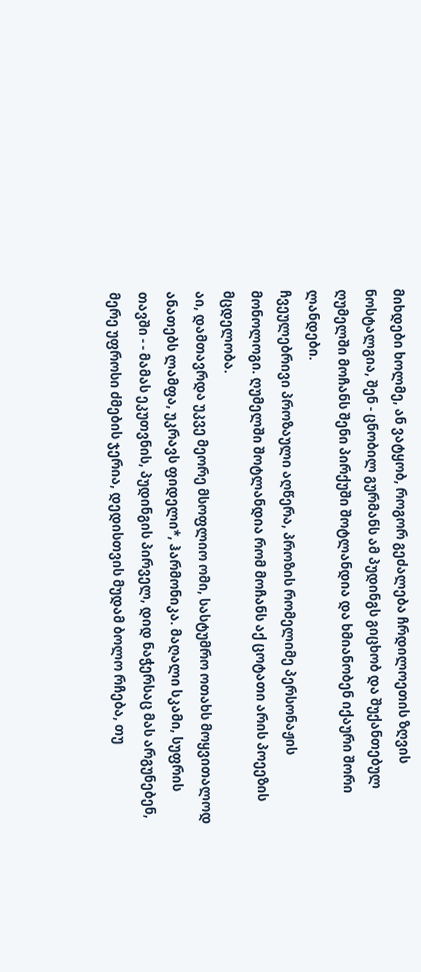მიხდები ხოლმე, ან ვატყობ, როგორ გეძალება ჩრდილოეთის ზღვის ნოსტალგია, შენ - ცნობილ გურმანს ამ პუდინგს გიცხობ და შუქანთებულ ღუმელში მოჩანს შენი პირქუში შოტლანდია და ხმიანობენ იქაური შორი ლანდები.
ჩვეულებრივი პროზაული აღწერა, პროზის რომელიმე პერსონაჟის მონოლოგი. ღუმელში შოტლანდია რომ მოჩანს აქ ცოტათი არის პოეეზის მცდელობა.
აი, დამთავრდა უკვე მეორე მსოფლიო ომი, სასტუმრო ოთახს მოყვითალოდ ანათებს ლამფა, უკრავს ფიდელი*, ჰარმონიკა. მაღალი სკამი, სუფრის თავში - - მამას ეკუთვნის, პუდინგის პირველ, დიდ ნაჭერსაც მას არგუნებენ, მერე უფროსი ძმების ჯერია, დედისთვის მუდამ ბოლო რჩება, თუ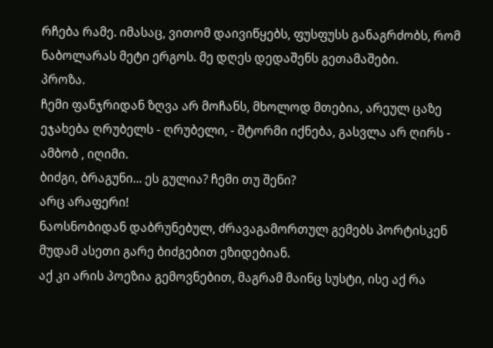რჩება რამე. იმასაც, ვითომ დაივიწყებს, ფუსფუსს განაგრძობს, რომ ნაბოლარას მეტი ერგოს. მე დღეს დედაშენს გეთამაშები.
პროზა.
ჩემი ფანჯრიდან ზღვა არ მოჩანს, მხოლოდ მთებია, არეულ ცაზე ეჯახება ღრუბელს - ღრუბელი, - შტორმი იქნება, გასვლა არ ღირს - ამბობ , იღიმი.
ბიძგი, ბრაგუნი... ეს გულია? ჩემი თუ შენი?
არც არაფერი!
ნაოსნობიდან დაბრუნებულ, ძრავაგამორთულ გემებს პორტისკენ მუდამ ასეთი გარე ბიძგებით ეზიდებიან.
აქ კი არის პოეზია გემოვნებით, მაგრამ მაინც სუსტი, ისე აქ რა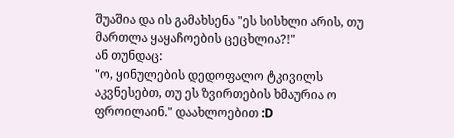შუაშია და ის გამახსენა "ეს სისხლი არის, თუ მართლა ყაყაჩოების ცეცხლია?!"
ან თუნდაც:
"ო, ყინულების დედოფალო ტკივილს აკვნესებთ, თუ ეს ზვირთების ხმაურია ო ფროილაინ." დაახლოებით :D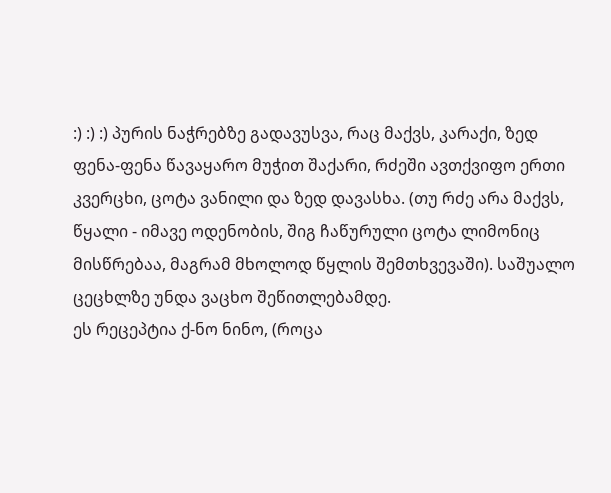:) :) :) პურის ნაჭრებზე გადავუსვა, რაც მაქვს, კარაქი, ზედ ფენა-ფენა წავაყარო მუჭით შაქარი, რძეში ავთქვიფო ერთი კვერცხი, ცოტა ვანილი და ზედ დავასხა. (თუ რძე არა მაქვს, წყალი - იმავე ოდენობის, შიგ ჩაწურული ცოტა ლიმონიც მისწრებაა, მაგრამ მხოლოდ წყლის შემთხვევაში). საშუალო ცეცხლზე უნდა ვაცხო შეწითლებამდე.
ეს რეცეპტია ქ-ნო ნინო, (როცა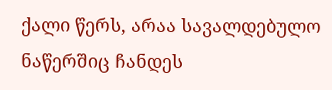ქალი წერს, არაა სავალდებულო ნაწერშიც ჩანდეს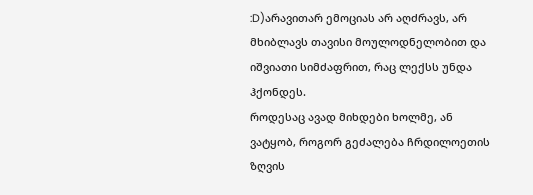:D)არავითარ ემოციას არ აღძრავს, არ მხიბლავს თავისი მოულოდნელობით და იშვიათი სიმძაფრით, რაც ლექსს უნდა ჰქონდეს.
როდესაც ავად მიხდები ხოლმე, ან ვატყობ, როგორ გეძალება ჩრდილოეთის ზღვის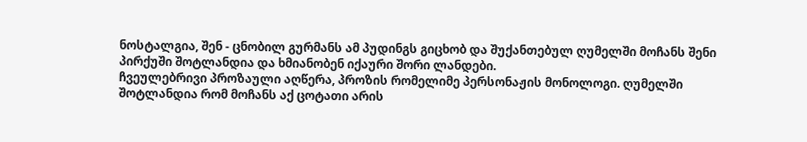ნოსტალგია, შენ - ცნობილ გურმანს ამ პუდინგს გიცხობ და შუქანთებულ ღუმელში მოჩანს შენი პირქუში შოტლანდია და ხმიანობენ იქაური შორი ლანდები.
ჩვეულებრივი პროზაული აღწერა, პროზის რომელიმე პერსონაჟის მონოლოგი. ღუმელში შოტლანდია რომ მოჩანს აქ ცოტათი არის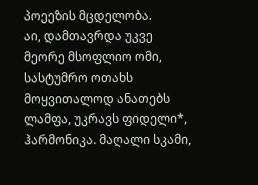პოეეზის მცდელობა.
აი, დამთავრდა უკვე მეორე მსოფლიო ომი, სასტუმრო ოთახს მოყვითალოდ ანათებს ლამფა, უკრავს ფიდელი*, ჰარმონიკა. მაღალი სკამი,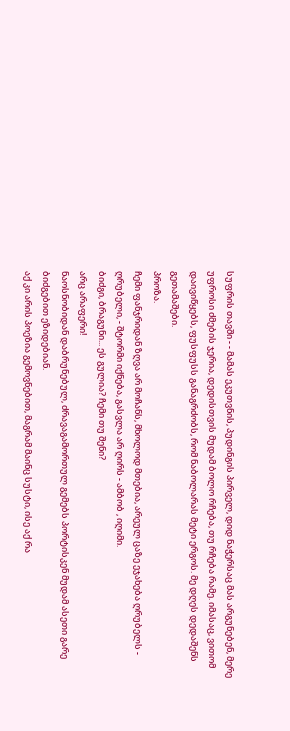სუფრის თავში - - მამას ეკუთვნის, პუდინგის პირველ, დიდ ნაჭერსაც მას არგუნებენ, მერე უფროსი ძმების ჯერია, დედისთვის მუდამ ბოლო რჩება, თუ რჩება რამე. იმასაც, ვითომ დაივიწყებს, ფუსფუსს განაგრძობს, რომ ნაბოლარას მეტი ერგოს. მე დღეს დედაშენს გეთამაშები.
პროზა.
ჩემი ფანჯრიდან ზღვა არ მოჩანს, მხოლოდ მთებია, არეულ ცაზე ეჯახება ღრუბელს - ღრუბელი, - შტორმი იქნება, გასვლა არ ღირს - ამბობ , იღიმი.
ბიძგი, ბრაგუნი... ეს გულია? ჩემი თუ შენი?
არც არაფერი!
ნაოსნობიდან დაბრუნებულ, ძრავაგამორთულ გემებს პორტისკენ მუდამ ასეთი გარე ბიძგებით ეზიდებიან.
აქ კი არის პოეზია გემოვნებით, მაგრამ მაინც სუსტი, ისე აქ რა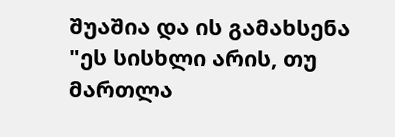შუაშია და ის გამახსენა "ეს სისხლი არის, თუ მართლა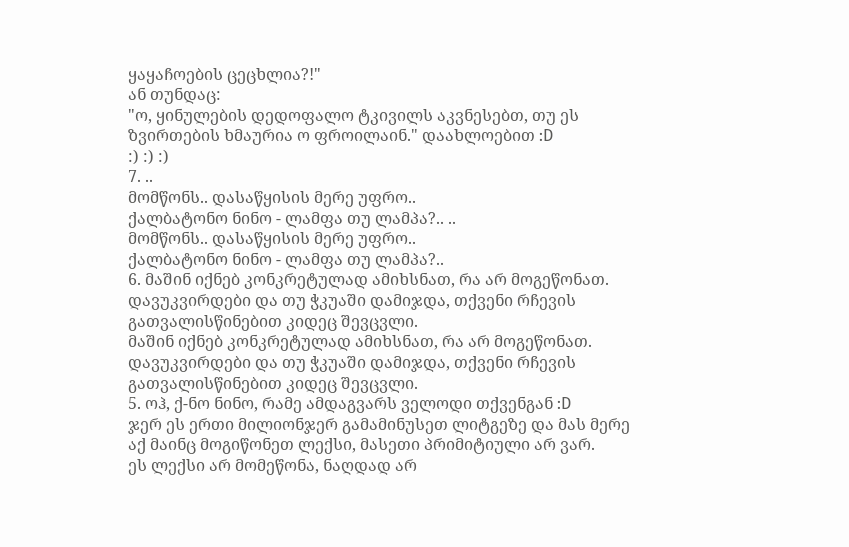ყაყაჩოების ცეცხლია?!"
ან თუნდაც:
"ო, ყინულების დედოფალო ტკივილს აკვნესებთ, თუ ეს ზვირთების ხმაურია ო ფროილაინ." დაახლოებით :D
:) :) :)
7. ..
მომწონს.. დასაწყისის მერე უფრო..
ქალბატონო ნინო - ლამფა თუ ლამპა?.. ..
მომწონს.. დასაწყისის მერე უფრო..
ქალბატონო ნინო - ლამფა თუ ლამპა?..
6. მაშინ იქნებ კონკრეტულად ამიხსნათ, რა არ მოგეწონათ. დავუკვირდები და თუ ჭკუაში დამიჯდა, თქვენი რჩევის გათვალისწინებით კიდეც შევცვლი.
მაშინ იქნებ კონკრეტულად ამიხსნათ, რა არ მოგეწონათ. დავუკვირდები და თუ ჭკუაში დამიჯდა, თქვენი რჩევის გათვალისწინებით კიდეც შევცვლი.
5. ოჰ, ქ-ნო ნინო, რამე ამდაგვარს ველოდი თქვენგან :D
ჯერ ეს ერთი მილიონჯერ გამამინუსეთ ლიტგეზე და მას მერე აქ მაინც მოგიწონეთ ლექსი, მასეთი პრიმიტიული არ ვარ.
ეს ლექსი არ მომეწონა, ნაღდად არ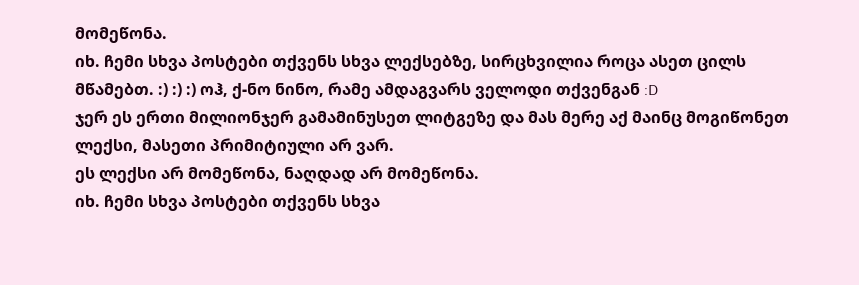მომეწონა.
იხ. ჩემი სხვა პოსტები თქვენს სხვა ლექსებზე, სირცხვილია როცა ასეთ ცილს მწამებთ. :) :) :) ოჰ, ქ-ნო ნინო, რამე ამდაგვარს ველოდი თქვენგან :D
ჯერ ეს ერთი მილიონჯერ გამამინუსეთ ლიტგეზე და მას მერე აქ მაინც მოგიწონეთ ლექსი, მასეთი პრიმიტიული არ ვარ.
ეს ლექსი არ მომეწონა, ნაღდად არ მომეწონა.
იხ. ჩემი სხვა პოსტები თქვენს სხვა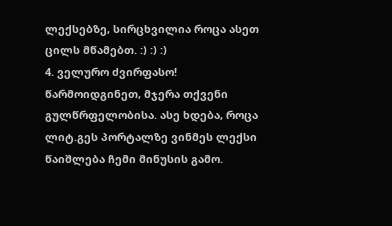ლექსებზე, სირცხვილია როცა ასეთ ცილს მწამებთ. :) :) :)
4. ველურო ძვირფასო! წარმოიდგინეთ, მჯერა თქვენი გულწრფელობისა. ასე ხდება, როცა ლიტ.გეს პორტალზე ვინმეს ლექსი წაიშლება ჩემი მინუსის გამო.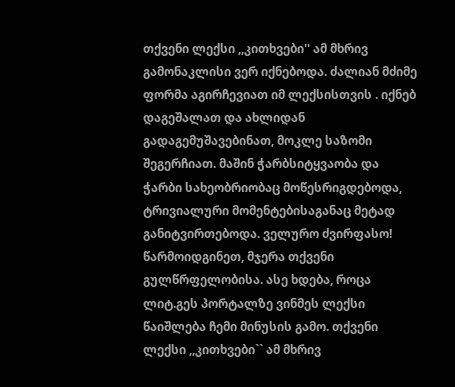თქვენი ლექსი ,,კითხვები'' ამ მხრივ გამონაკლისი ვერ იქნებოდა. ძალიან მძიმე ფორმა აგირჩევიათ იმ ლექსისთვის . იქნებ დაგეშალათ და ახლიდან გადაგემუშავებინათ, მოკლე საზომი შეგერჩიათ. მაშინ ჭარბსიტყვაობა და ჭარბი სახეობრიობაც მოწესრიგდებოდა, ტრივიალური მომენტებისაგანაც მეტად განიტვირთებოდა. ველურო ძვირფასო! წარმოიდგინეთ, მჯერა თქვენი გულწრფელობისა. ასე ხდება, როცა ლიტ.გეს პორტალზე ვინმეს ლექსი წაიშლება ჩემი მინუსის გამო. თქვენი ლექსი ,,კითხვები`` ამ მხრივ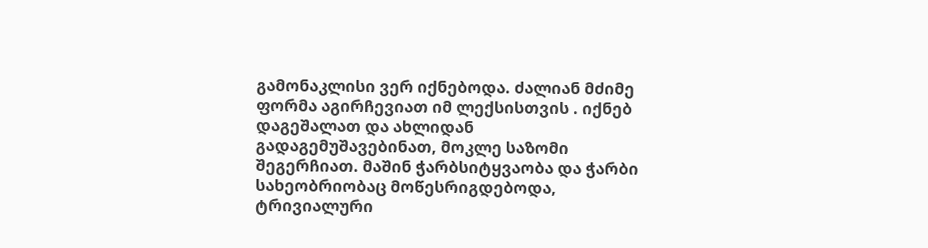გამონაკლისი ვერ იქნებოდა. ძალიან მძიმე ფორმა აგირჩევიათ იმ ლექსისთვის . იქნებ დაგეშალათ და ახლიდან გადაგემუშავებინათ, მოკლე საზომი შეგერჩიათ. მაშინ ჭარბსიტყვაობა და ჭარბი სახეობრიობაც მოწესრიგდებოდა, ტრივიალური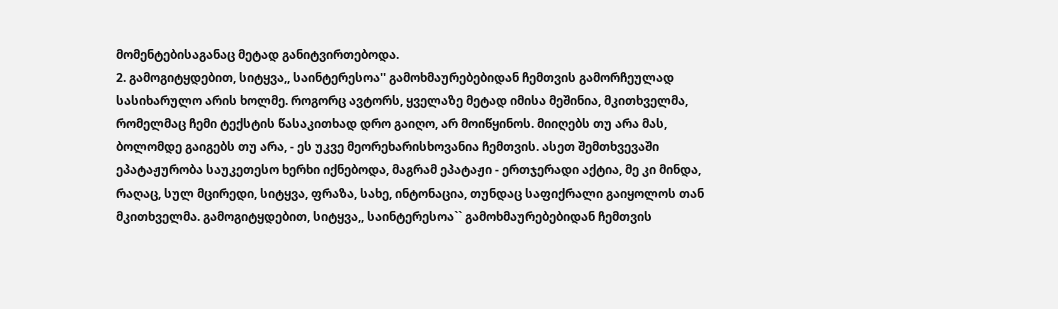მომენტებისაგანაც მეტად განიტვირთებოდა.
2. გამოგიტყდებით, სიტყვა,, საინტერესოა'' გამოხმაურებებიდან ჩემთვის გამორჩეულად სასიხარულო არის ხოლმე. როგორც ავტორს, ყველაზე მეტად იმისა მეშინია, მკითხველმა, რომელმაც ჩემი ტექსტის წასაკითხად დრო გაიღო, არ მოიწყინოს. მიიღებს თუ არა მას, ბოლომდე გაიგებს თუ არა, - ეს უკვე მეორეხარისხოვანია ჩემთვის. ასეთ შემთხვევაში ეპატაჟურობა საუკეთესო ხერხი იქნებოდა, მაგრამ ეპატაჟი - ერთჯერადი აქტია, მე კი მინდა, რაღაც, სულ მცირედი, სიტყვა, ფრაზა, სახე, ინტონაცია, თუნდაც საფიქრალი გაიყოლოს თან მკითხველმა. გამოგიტყდებით, სიტყვა,, საინტერესოა`` გამოხმაურებებიდან ჩემთვის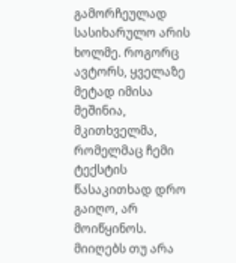გამორჩეულად სასიხარულო არის ხოლმე. როგორც ავტორს, ყველაზე მეტად იმისა მეშინია, მკითხველმა, რომელმაც ჩემი ტექსტის წასაკითხად დრო გაიღო, არ მოიწყინოს. მიიღებს თუ არა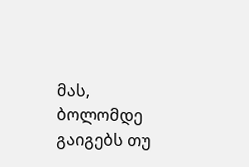მას, ბოლომდე გაიგებს თუ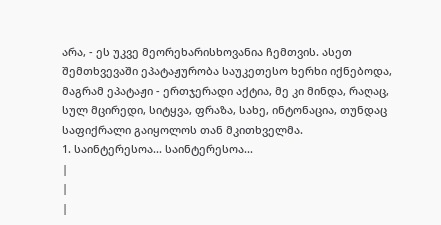არა, - ეს უკვე მეორეხარისხოვანია ჩემთვის. ასეთ შემთხვევაში ეპატაჟურობა საუკეთესო ხერხი იქნებოდა, მაგრამ ეპატაჟი - ერთჯერადი აქტია, მე კი მინდა, რაღაც, სულ მცირედი, სიტყვა, ფრაზა, სახე, ინტონაცია, თუნდაც საფიქრალი გაიყოლოს თან მკითხველმა.
1. საინტერესოა... საინტერესოა...
|
|
|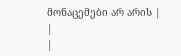მონაცემები არ არის |
|
|